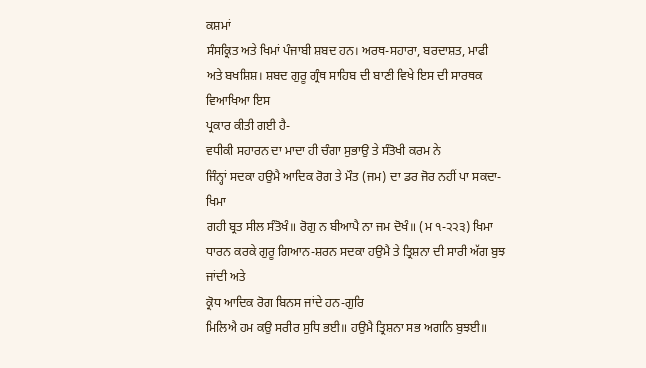ਕਸ਼ਮਾਂ
ਸੰਸਕ੍ਰਿਤ ਅਤੇ ਖਿਮਾਂ ਪੰਜਾਬੀ ਸ਼ਬਦ ਹਨ। ਅਰਥ-ਸਹਾਰਾ, ਬਰਦਾਸ਼ਤ, ਮਾਫੀ
ਅਤੇ ਬਖਸ਼ਿਸ਼। ਸ਼ਬਦ ਗੁਰੂ ਗ੍ਰੰਥ ਸਾਹਿਬ ਦੀ ਬਾਣੀ ਵਿਖੇ ਇਸ ਦੀ ਸਾਰਥਕ ਵਿਆਖਿਆ ਇਸ
ਪ੍ਰਕਾਰ ਕੀਤੀ ਗਈ ਹੈ-
ਵਧੀਕੀ ਸਹਾਰਨ ਦਾ ਮਾਦਾ ਹੀ ਚੰਗਾ ਸੁਭਾਉ ਤੇ ਸੰਤੋਖੀ ਕਰਮ ਨੇ
ਜਿੰਨ੍ਹਾਂ ਸਦਕਾ ਹਉਮੈ ਆਦਿਕ ਰੋਗ ਤੇ ਮੌਤ (ਜਮ) ਦਾ ਡਰ ਜੋਰ ਨਹੀਂ ਪਾ ਸਕਦਾ-ਖਿਮਾ
ਗਹੀ ਬ੍ਰਤ ਸੀਲ ਸੰਤੋਖੰ॥ ਰੋਗੁ ਨ ਬੀਆਪੈ ਨਾ ਜਮ ਦੋਖੰ॥ (ਮ ੧-੨੨੩) ਖਿਮਾ
ਧਾਰਨ ਕਰਕੇ ਗੁਰੂ ਗਿਆਨ-ਸ਼ਰਨ ਸਦਕਾ ਹਉਮੈ ਤੇ ਤ੍ਰਿਸ਼ਨਾ ਦੀ ਸਾਰੀ ਅੱਗ ਬੁਝ ਜਾਂਦੀ ਅਤੇ
ਕ੍ਰੋਧ ਆਦਿਕ ਰੋਗ ਬਿਨਸ ਜਾਂਦੇ ਹਨ-ਗੁਰਿ
ਮਿਲਿਐ ਹਮ ਕਉ ਸਰੀਰ ਸੁਧਿ ਭਈ॥ ਹਉਮੈ ਤ੍ਰਿਸ਼ਨਾ ਸਭ ਅਗਨਿ ਬੁਝਈ॥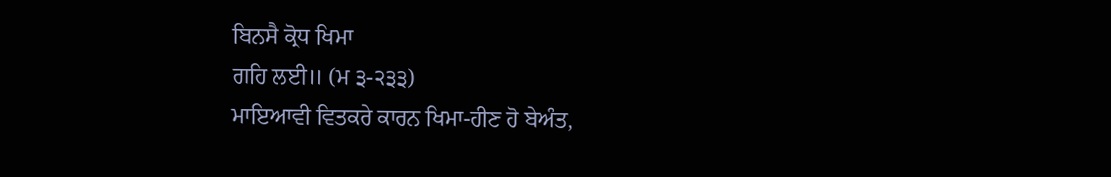ਬਿਨਸੈ ਕ੍ਰੋਧ ਖਿਮਾ
ਗਹਿ ਲਈ॥ (ਮ ੩-੨੩੩)
ਮਾਇਆਵੀ ਵਿਤਕਰੇ ਕਾਰਨ ਖਿਮਾ-ਹੀਣ ਹੋ ਬੇਅੰਤ,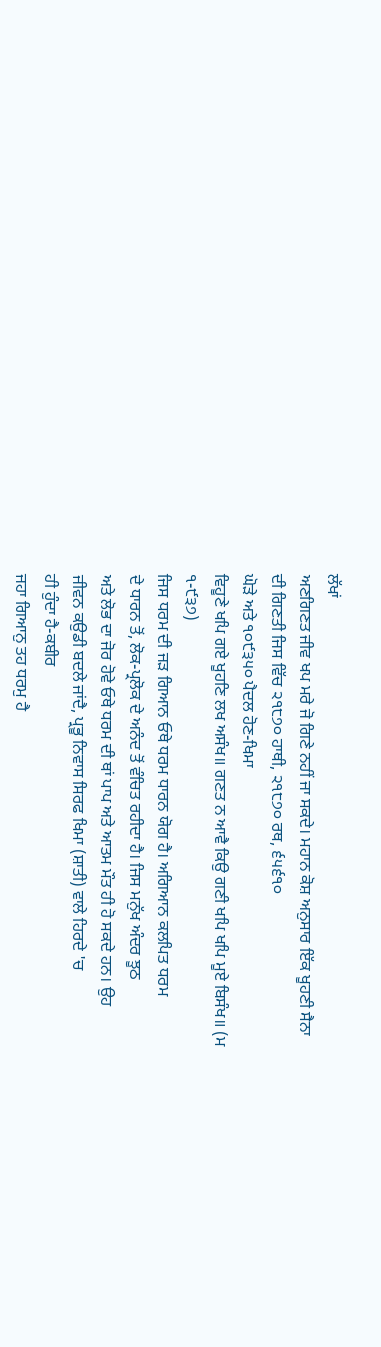ਲੱਖਾਂ
ਅਣਗਿਣਤ ਜੀਵ ਖਪ ਮਰੇ ਜੋ ਗਿਣੇ ਨਹੀਂ ਜਾ ਸਕਦੇ। ਮਹਾਨ ਕੋਸ਼ ਅਨੁਸਾਰ ਇੱਕ ਖੂਹਣੀ ਸੈਨਾ
ਦੀ ਗਿਣਤੀ ਜਿਸ ਵਿੱਚ ੨੧੮੭੦ ਹਾਥੀ, ੨੧੮੭੦ ਰਥ, ੬੫੬੧੦
ਘੋੜੇ ਅਤੇ ੧੦੯੩੫੦ ਪੈਦਲ ਹੋਣ-ਖਿਮਾ
ਵਿਹੂਣੇ ਖਪਿ ਗਏ ਖੂਹਣਿ ਲਖ ਅਸੰਖ॥ ਗਣਤ ਨ ਆਵੈ ਕਿਉ ਗਣੀ ਖਪਿ ਖਪਿ ਮੂਏ ਬਿਸੰਖ॥ (ਮ
੧-੯੩੭)
ਜਿਸ ਧਰਮ ਦੀ ਜੜ ਗਿਆਨ ਓਥੇ ਧਰਮ ਧਾਰਨ ਯੋਗ ਹੈ। ਅਗਿਆਨ ਕਲਪਿਤ ਧਰਮ
ਦੇ ਧਾਰਨ ਤੋਂ, ਲੋਕ-ਪ੍ਰਲੋਕ ਦੇ ਅਨੰਦ ਤੋਂ ਵੰਚਿਤ ਰਹੀਦਾ ਹੈ। ਜਿਸ ਮਨੁੱਖ ਅੰਦਰ ਝੂਠ
ਅਤੇ ਲੋਭ ਦਾ ਜੋਰ ਹੋਵੇ ਓਥੇ ਧਰਮ ਦੀ ਥਾਂ ਪਾਪ ਅਤੇ ਆਤਮ ਮੌਤ ਹੀ ਹੋ ਸਕਦੇ ਹਨ। ਉਹ
ਜੀਵਨ ਕਉਡੀ ਬਦਲੇ ਜਾਂਦੈ, ਪ੍ਰਭੂ ਨਿਵਾਸ ਸਿਰਫ ਖਿਮਾ (ਸ਼ਾਤੀ) ਵਾਲੇ ਹਿਰਦੇ 'ਚ
ਹੀ ਹੁੰਦਾ ਹੈ-ਕਬੀਰ
ਜਹਾ ਗਿਆਨੁ ਤਹ ਧਰਮੁ ਹੈ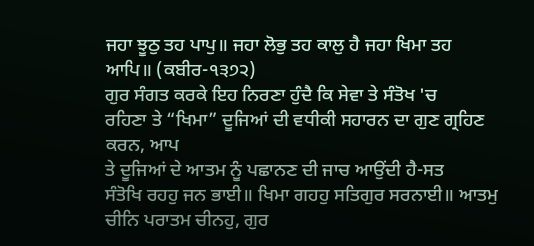ਜਹਾ ਝੂਠੁ ਤਹ ਪਾਪੁ॥ ਜਹਾ ਲੋਭੁ ਤਹ ਕਾਲੁ ਹੈ ਜਹਾ ਖਿਮਾ ਤਹ
ਆਪਿ॥ (ਕਬੀਰ-੧੩੭੨)
ਗੁਰ ਸੰਗਤ ਕਰਕੇ ਇਹ ਨਿਰਣਾ ਹੁੰਦੈ ਕਿ ਸੇਵਾ ਤੇ ਸੰਤੋਖ 'ਚ
ਰਹਿਣਾ ਤੇ “ਖਿਮਾ” ਦੂਜਿਆਂ ਦੀ ਵਧੀਕੀ ਸਹਾਰਨ ਦਾ ਗੁਣ ਗ੍ਰਹਿਣ ਕਰਨ, ਆਪ
ਤੇ ਦੂਜਿਆਂ ਦੇ ਆਤਮ ਨੂੰ ਪਛਾਨਣ ਦੀ ਜਾਚ ਆਉਂਦੀ ਹੈ-ਸਤ
ਸੰਤੋਖਿ ਰਹਹੁ ਜਨ ਭਾਈ॥ ਖਿਮਾ ਗਹਹੁ ਸਤਿਗੁਰ ਸਰਨਾਈ॥ ਆਤਮੁ ਚੀਨਿ ਪਰਾਤਮ ਚੀਨਹੁ, ਗੁਰ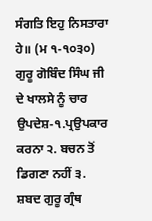ਸੰਗਤਿ ਇਹੁ ਨਿਸਤਾਰਾ ਹੇ॥ (ਮ ੧-੧੦੩੦)
ਗੁਰੂ ਗੋਬਿੰਦ ਸਿੰਘ ਜੀ ਦੇ ਖਾਲਸੇ ਨੂੰ ਚਾਰ ਉਪਦੇਸ਼-੧.ਪ੍ਰਉਪਕਾਰ
ਕਰਨਾ ੨. ਬਚਨ ਤੋਂ ਡਿਗਣਾ ਨਹੀਂ ੩. ਸ਼ਬਦ ਗੁਰੂ ਗ੍ਰੰਥ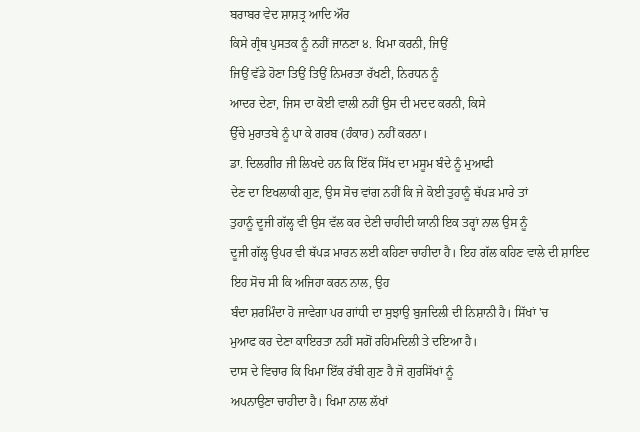ਬਰਾਬਰ ਵੇਦ ਸ਼ਾਸ਼ਤ੍ਰ ਆਦਿ ਔਰ
ਕਿਸੇ ਗ੍ਰੰਥ ਪੁਸਤਕ ਨੂੰ ਨਹੀਂ ਜਾਨਣਾ ੪. ਖਿਮਾ ਕਰਨੀ, ਜਿਉਂ
ਜਿਉਂ ਵੱਡੇ ਹੋਣਾ ਤਿਉਂ ਤਿਉਂ ਨਿਮਰਤਾ ਰੱਖਣੀ, ਨਿਰਧਨ ਨੂੰ
ਆਦਰ ਦੇਣਾ, ਜਿਸ ਦਾ ਕੋਈ ਵਾਲੀ ਨਹੀਂ ਉਸ ਦੀ ਮਦਦ ਕਰਨੀ, ਕਿਸੇ
ਉੱਚੇ ਮੁਰਾਤਬੇ ਨੂੰ ਪਾ ਕੇ ਗਰਬ (ਹੰਕਾਰ) ਨਹੀਂ ਕਰਨਾ।
ਡਾ. ਦਿਲਗੀਰ ਜੀ ਲਿਖਦੇ ਹਨ ਕਿ ਇੱਕ ਸਿੱਖ ਦਾ ਮਸੂਮ ਬੰਦੇ ਨੂੰ ਮੁਆਫੀ
ਦੇਣ ਦਾ ਇਖਲਾਕੀ ਗੁਣ, ਉਸ ਸੋਚ ਵਾਂਗ ਨਹੀਂ ਕਿ ਜੇ ਕੋਈ ਤੁਹਾਨੂੰ ਥੱਪੜ ਮਾਰੇ ਤਾਂ
ਤੁਹਾਨੂੰ ਦੂਜੀ ਗੱਲ੍ਹ ਵੀ ਉਸ ਵੱਲ ਕਰ ਦੇਣੀ ਚਾਹੀਦੀ ਯਾਨੀ ਇਕ ਤਰ੍ਹਾਂ ਨਾਲ ਉਸ ਨੂੰ
ਦੂਜੀ ਗੱਲ੍ਹ ਉਪਰ ਵੀ ਥੱਪੜ ਮਾਰਨ ਲਈ ਕਹਿਣਾ ਚਾਹੀਦਾ ਹੈ। ਇਹ ਗੱਲ ਕਹਿਣ ਵਾਲੇ ਦੀ ਸ਼ਾਇਦ
ਇਹ ਸੋਚ ਸੀ ਕਿ ਅਜਿਹਾ ਕਰਨ ਨਾਲ, ਉਹ
ਬੰਦਾ ਸ਼ਰਮਿੰਦਾ ਹੋ ਜਾਵੇਗਾ ਪਰ ਗਾਂਧੀ ਦਾ ਸੁਝਾਉ ਬੁਜਦਿਲੀ ਦੀ ਨਿਸ਼ਾਨੀ ਹੈ। ਸਿੱਖਾਂ 'ਚ
ਮੁਆਫ ਕਰ ਦੇਣਾ ਕਾਇਰਤਾ ਨਹੀਂ ਸਗੋਂ ਰਹਿਮਦਿਲੀ ਤੇ ਦਇਆ ਹੈ।
ਦਾਸ ਦੇ ਵਿਚਾਰ ਕਿ ਖਿਮਾ ਇੱਕ ਰੱਬੀ ਗੁਣ ਹੈ ਜੋ ਗੁਰਸਿੱਖਾਂ ਨੂੰ
ਅਪਨਾਉਣਾ ਚਾਹੀਦਾ ਹੈ। ਖਿਮਾ ਨਾਲ ਲੱਖਾਂ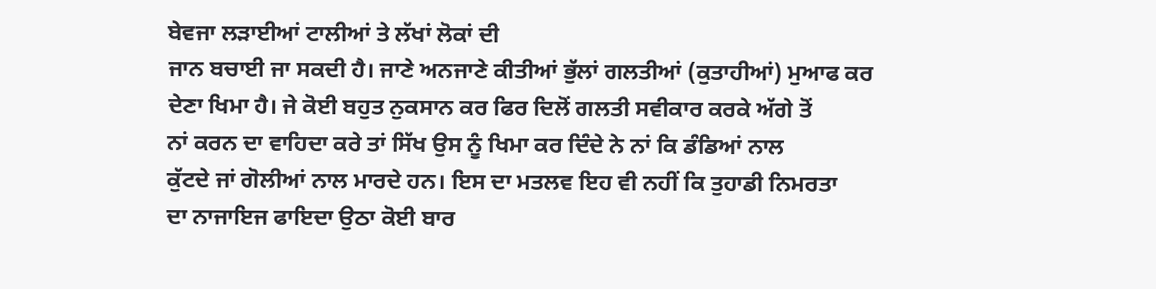ਬੇਵਜਾ ਲੜਾਈਆਂ ਟਾਲੀਆਂ ਤੇ ਲੱਖਾਂ ਲੋਕਾਂ ਦੀ
ਜਾਨ ਬਚਾਈ ਜਾ ਸਕਦੀ ਹੈ। ਜਾਣੇ ਅਨਜਾਣੇ ਕੀਤੀਆਂ ਭੁੱਲਾਂ ਗਲਤੀਆਂ (ਕੁਤਾਹੀਆਂ) ਮੁਆਫ ਕਰ
ਦੇਣਾ ਖਿਮਾ ਹੈ। ਜੇ ਕੋਈ ਬਹੁਤ ਨੁਕਸਾਨ ਕਰ ਫਿਰ ਦਿਲੋਂ ਗਲਤੀ ਸਵੀਕਾਰ ਕਰਕੇ ਅੱਗੇ ਤੋਂ
ਨਾਂ ਕਰਨ ਦਾ ਵਾਹਿਦਾ ਕਰੇ ਤਾਂ ਸਿੱਖ ਉਸ ਨੂੰ ਖਿਮਾ ਕਰ ਦਿੰਦੇ ਨੇ ਨਾਂ ਕਿ ਡੰਡਿਆਂ ਨਾਲ
ਕੁੱਟਦੇ ਜਾਂ ਗੋਲੀਆਂ ਨਾਲ ਮਾਰਦੇ ਹਨ। ਇਸ ਦਾ ਮਤਲਵ ਇਹ ਵੀ ਨਹੀਂ ਕਿ ਤੁਹਾਡੀ ਨਿਮਰਤਾ
ਦਾ ਨਾਜਾਇਜ ਫਾਇਦਾ ਉਠਾ ਕੋਈ ਬਾਰ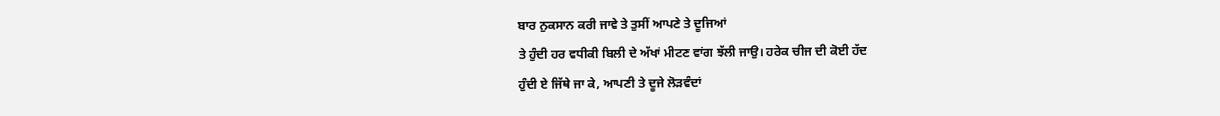ਬਾਰ ਨੁਕਸਾਨ ਕਰੀ ਜਾਵੇ ਤੇ ਤੁਸੀਂ ਆਪਣੇ ਤੇ ਦੂਜਿਆਂ
ਤੇ ਹੁੰਦੀ ਹਰ ਵਧੀਕੀ ਬਿਲੀ ਦੇ ਅੱਖਾਂ ਮੀਟਣ ਵਾਂਗ ਝੱਲੀ ਜਾਉ। ਹਰੇਕ ਚੀਜ ਦੀ ਕੋਈ ਹੱਦ
ਹੁੰਦੀ ਏ ਜਿੱਥੇ ਜਾ ਕੇ, ਆਪਣੀ ਤੇ ਦੂਜੇ ਲੋੜਵੰਦਾਂ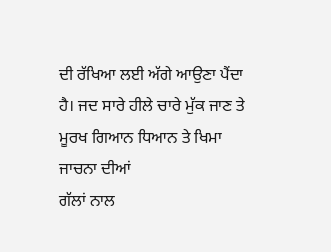ਦੀ ਰੱਖਿਆ ਲਈ ਅੱਗੇ ਆਉਣਾ ਪੈਂਦਾ
ਹੈ। ਜਦ ਸਾਰੇ ਹੀਲੇ ਚਾਰੇ ਮੁੱਕ ਜਾਣ ਤੇ ਮੂਰਖ ਗਿਆਨ ਧਿਆਨ ਤੇ ਖਿਮਾ ਜਾਚਨਾ ਦੀਆਂ
ਗੱਲਾਂ ਨਾਲ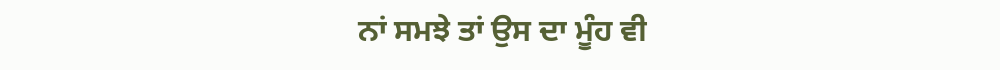ਨਾਂ ਸਮਝੇ ਤਾਂ ਉਸ ਦਾ ਮੂੰਹ ਵੀ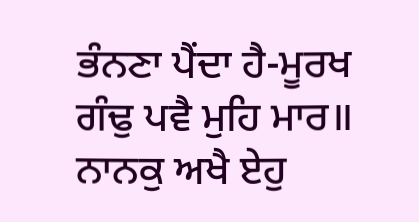ਭੰਨਣਾ ਪੈਂਦਾ ਹੈ-ਮੂਰਖ
ਗੰਢੁ ਪਵੈ ਮੁਹਿ ਮਾਰ॥ ਨਾਨਕੁ ਅਖੈ ਏਹੁ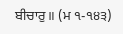ਬੀਚਾਰੁ॥ (ਮ ੧-੧੪੩)